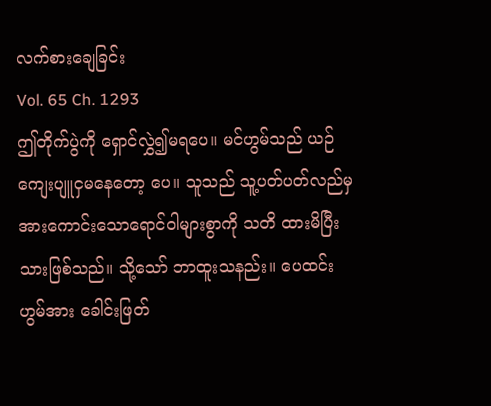လက်စားချေခြင်း
Vol. 65 Ch. 1293
ဤတိုက်ပွဲကို ရှောင်လွှဲ၍မရပေ။ မင်ဟွမ်သည် ယဉ်ကျေးပျူငှမနေတော့ ပေ။ သူသည် သူ့ပတ်ပတ်လည်မှ အားကောင်းသောရောင်ဝါများစွာကို သတိ ထားမိပြီးသားဖြစ်သည်။ သို့သော် ဘာထူးသနည်း။ ပေထင်းဟွမ်အား ခေါင်းဖြတ်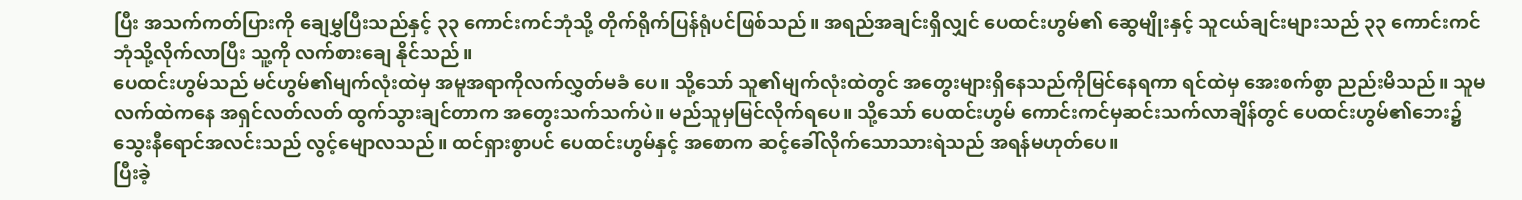ပြီး အသက်ကတ်ပြားကို ချေမွှပြီးသည်နှင့် ၃၃ ကောင်းကင်ဘုံသို့ တိုက်ရိုက်ပြန်ရုံပင်ဖြစ်သည်။ အရည်အချင်းရှိလျှင် ပေထင်းဟွမ်၏ ဆွေမျိုးနှင့် သူငယ်ချင်းများသည် ၃၃ ကောင်းကင်ဘုံသို့လိုက်လာပြီး သူ့ကို လက်စားချေ နိုင်သည်။
ပေထင်းဟွမ်သည် မင်ဟွမ်၏မျက်လုံးထဲမှ အမူအရာကိုလက်လွှတ်မခံ ပေ။ သို့သော် သူ၏မျက်လုံးထဲတွင် အတွေးများရှိနေသည်ကိုမြင်နေရကာ ရင်ထဲမှ အေးစက်စွာ ညည်းမိသည်။ သူမလက်ထဲကနေ အရှင်လတ်လတ် ထွက်သွားချင်တာက အတွေးသက်သက်ပဲ။ မည်သူမှမြင်လိုက်ရပေ။ သို့သော် ပေထင်းဟွမ် ကောင်းကင်မှဆင်းသက်လာချိန်တွင် ပေထင်းဟွမ်၏ဘေး၌ သွေးနီရောင်အလင်းသည် လွင့်မျောလသည်။ ထင်ရှားစွာပင် ပေထင်းဟွမ်နှင့် အစောက ဆင့်ခေါ်လိုက်သောသားရဲသည် အရန်မဟုတ်ပေ။
ပြီးခဲ့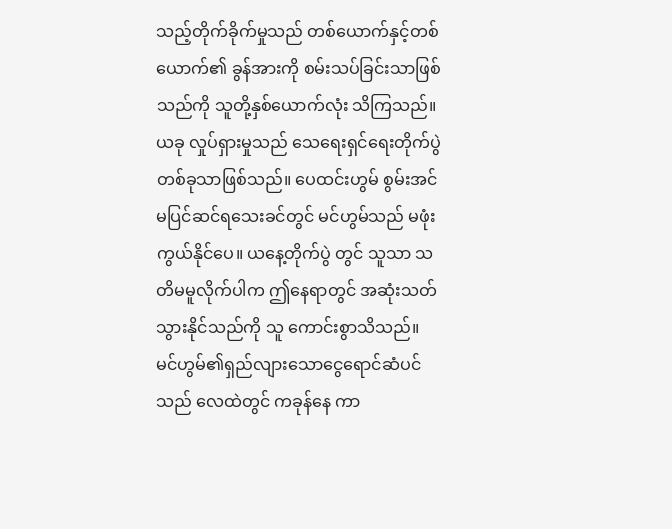သည့်တိုက်ခိုက်မှုသည် တစ်ယောက်နှင့်တစ်ယောက်၏ ခွန်အားကို စမ်းသပ်ခြင်းသာဖြစ်သည်ကို သူတို့နှစ်ယောက်လုံး သိကြသည်။ ယခု လှုပ်ရှားမှုသည် သေရေးရှင်ရေးတိုက်ပွဲတစ်ခုသာဖြစ်သည်။ ပေထင်းဟွမ် စွမ်းအင် မပြင်ဆင်ရသေးခင်တွင် မင်ဟွမ်သည် မဖုံးကွယ်နိုင်ပေ။ ယနေ့တိုက်ပွဲ တွင် သူသာ သတိမမူလိုက်ပါက ဤနေရာတွင် အဆုံးသတ်သွားနိုင်သည်ကို သူ ကောင်းစွာသိသည်။
မင်ဟွမ်၏ရှည်လျားသောငွေရောင်ဆံပင်သည် လေထဲတွင် ကခုန်နေ ကာ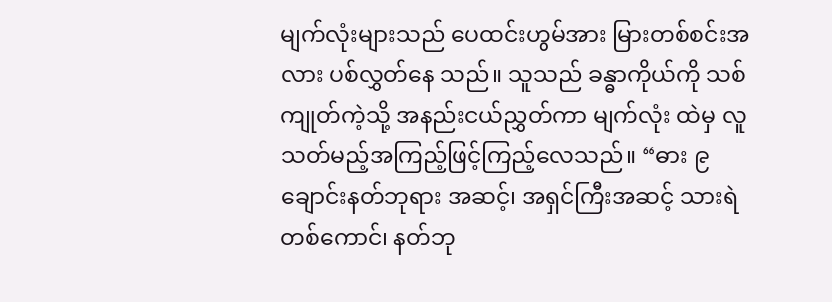မျက်လုံးများသည် ပေထင်းဟွမ်အား မြားတစ်စင်းအလား ပစ်လွှတ်နေ သည်။ သူသည် ခန္ဓာကိုယ်ကို သစ်ကျုတ်ကဲ့သို့ အနည်းငယ်ညွှတ်ကာ မျက်လုံး ထဲမှ လူသတ်မည့်အကြည့်ဖြင့်ကြည့်လေသည်။ “ဓား ၉ ချောင်းနတ်ဘုရား အဆင့်၊ အရှင်ကြီးအဆင့် သားရဲတစ်ကောင်၊ နတ်ဘု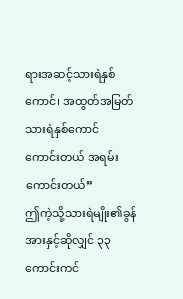ရားအဆင့်သားရဲနှစ် ကောင်၊ အထွတ်အမြတ်သားရဲနှစ်ကောင် ကောင်းတယ် အရမ်းကောင်းတယ်”
ဤကဲ့သို့သားရဲမျိုး၏ခွန်အားနှင့်ဆိုလျှင် ၃၃ ကောင်းကင်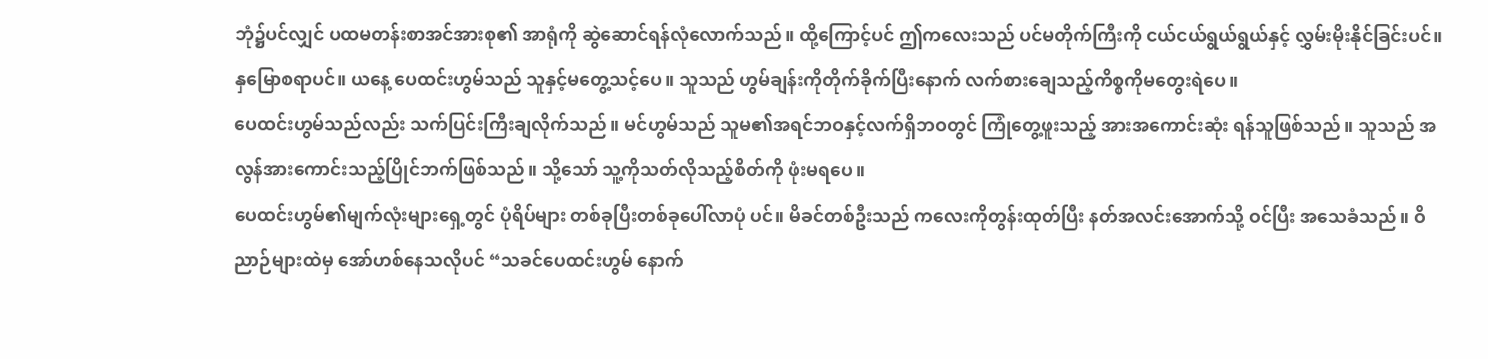ဘုံ၌ပင်လျှင် ပထမတန်းစာအင်အားစု၏ အာရုံကို ဆွဲဆောင်ရန်လုံလောက်သည်။ ထို့ကြောင့်ပင် ဤကလေးသည် ပင်မတိုက်ကြီးကို ငယ်ငယ်ရွယ်ရွယ်နှင့် လွှမ်းမိုးနိုင်ခြင်းပင်။
နှမြောစရာပင်။ ယနေ့ ပေထင်းဟွမ်သည် သူနှင့်မတွေ့သင့်ပေ။ သူသည် ဟွမ်ချန်းကိုတိုက်ခိုက်ပြီးနောက် လက်စားချေသည့်ကိစ္စကိုမတွေးရဲပေ။
ပေထင်းဟွမ်သည်လည်း သက်ပြင်းကြီးချလိုက်သည်။ မင်ဟွမ်သည် သူမ၏အရင်ဘဝနှင့်လက်ရှိဘဝတွင် ကြုံတွေ့ဖူးသည့် အားအကောင်းဆုံး ရန်သူဖြစ်သည်။ သူသည် အလွန်အားကောင်းသည့်ပြိုင်ဘက်ဖြစ်သည်။ သို့သော် သူ့ကိုသတ်လိုသည့်စိတ်ကို ဖုံးမရပေ။
ပေထင်းဟွမ်၏မျက်လုံးများရှေ့တွင် ပုံရိပ်များ တစ်ခုပြီးတစ်ခုပေါ်လာပုံ ပင်။ မိခင်တစ်ဦးသည် ကလေးကိုတွန်းထုတ်ပြီး နတ်အလင်းအောက်သို့ ဝင်ပြီး အသေခံသည်။ ဝိညာဉ်များထဲမှ အော်ဟစ်နေသလိုပင် “သခင်ပေထင်းဟွမ် နောက်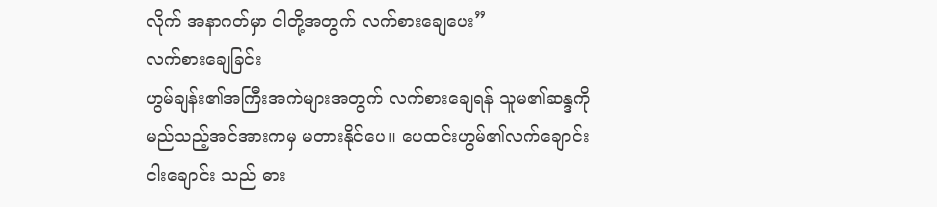လိုက် အနာဂတ်မှာ ငါတို့အတွက် လက်စားချေပေး”
လက်စားချေခြင်း
ဟွမ်ချန်း၏အကြီးအကဲများအတွက် လက်စားချေရန် သူမ၏ဆန္ဒကို မည်သည့်အင်အားကမှ မတားနိုင်ပေ။ ပေထင်းဟွမ်၏လက်ချောင်းငါးချောင်း သည် ဓား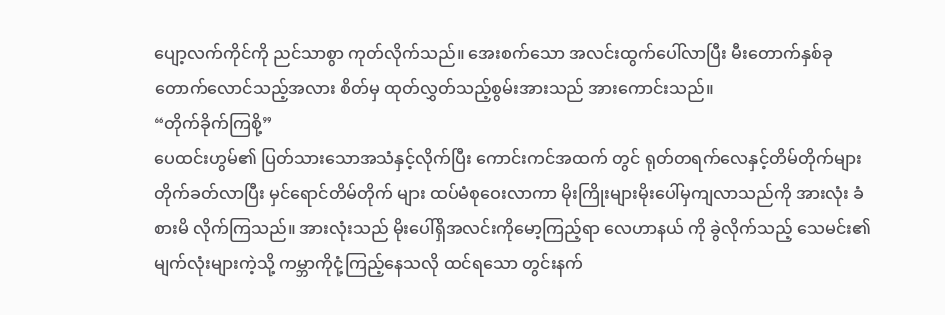ပျော့လက်ကိုင်ကို ညင်သာစွာ ကုတ်လိုက်သည်။ အေးစက်သော အလင်းထွက်ပေါ်လာပြီး မီးတောက်နှစ်ခုတောက်လောင်သည့်အလား စိတ်မှ ထုတ်လွှတ်သည့်စွမ်းအားသည် အားကောင်းသည်။
“တိုက်ခိုက်ကြစို့”
ပေထင်းဟွမ်၏ ပြတ်သားသောအသံနှင့်လိုက်ပြီး ကောင်းကင်အထက် တွင် ရုတ်တရက်လေနှင့်တိမ်တိုက်များ တိုက်ခတ်လာပြီး မှင်ရောင်တိမ်တိုက် များ ထပ်မံစုဝေးလာကာ မိုးကြိုးများမိုးပေါ်မှကျလာသည်ကို အားလုံး ခံစားမိ လိုက်ကြသည်။ အားလုံးသည် မိုးပေါ်ရှိအလင်းကိုမော့ကြည့်ရာ လေဟာနယ် ကို ခွဲလိုက်သည့် သေမင်း၏ မျက်လုံးများကဲ့သို့ ကမ္ဘာကိုငုံ့ကြည့်နေသလို ထင်ရသော တွင်းနက်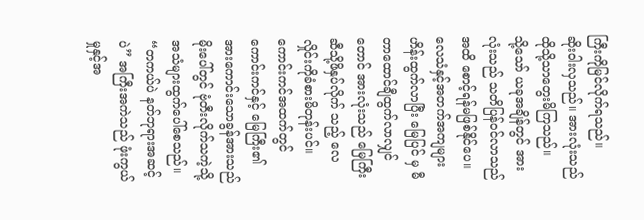ကြီးကိုမြင်လိုက်ရသည်။
ဆိုးဝါးလှသည်။ အားလုံးသည် ထိုသို့သာတွေးမိကြသည်။
သို့သော် ယခုအချိန်တွင် အားလုံးသည် သတိပြန်ဝင်လာသည်အထိ စောင့်ရန်မဖြစ်နိုင်ပေ။ လေသံနှင့်အတက်အကျများ ဟိန်းထွက်လာပြီး မြေပြင် မှ မီတာထောင်ချီထွက်လာလျှင်တောင် အားလုံးသည် မြေကြီးဆီသို့ဖိနှပ်လိုက် သည့် လေလှိုင်းကိုခံစားမိတုန်းပင်။ ကောင်းကင်အထက်တွင် ကောင်းကင်နှင့် မြေကြီး၏ အားကောင်းသောခွန်အားသည် မိုးပေါ်တွင် ဗုံတီးလိုက်သကဲ့သို့ အသံများထွက်ပေါ်စေသည်။
“တကယ်ပဲ နတ်ဘုရားအဆင့်ပဲ” အကြီးအကဲသည် ဖုံးကွယ်မှုနှင့်အ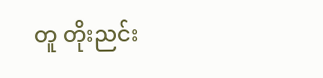တူ တိုးညင်း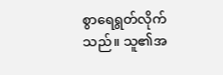စွာရေရွတ်လိုက်သည်။ သူ၏အ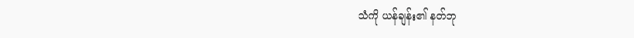သံကို ယန်ချန်း၏ နတ်ဘု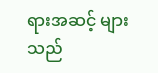ရားအဆင့် များသည်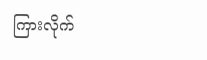ကြားလိုက်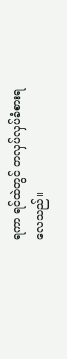ရကာ ရင်ထဲတွင် တလှပ်လှပ်ခံစားရလေသည်။